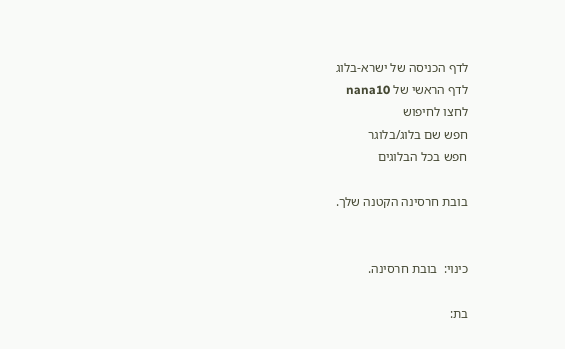לדף הכניסה של ישרא-בלוג
לדף הראשי של nana10
לחצו לחיפוש
חפש שם בלוג/בלוגר
חפש בכל הבלוגים

בובת חרסינה הקטנה שלך.


כינוי:  בובת חרסינה.

בת: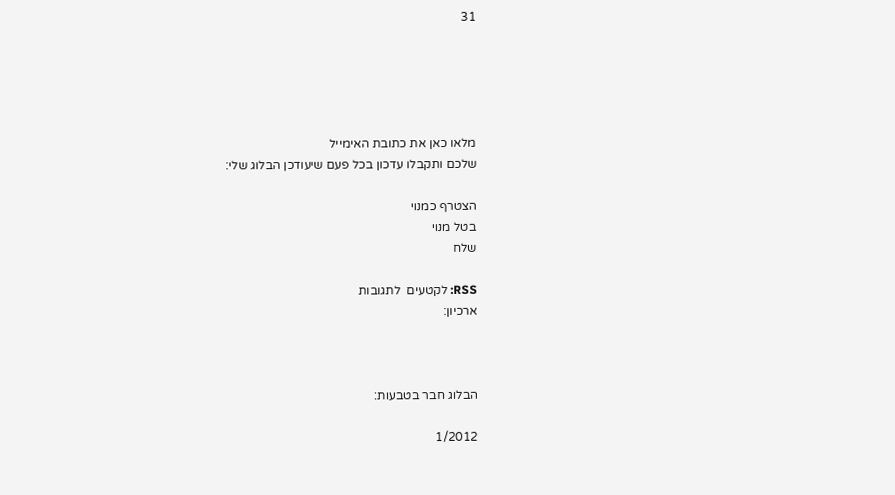31





מלאו כאן את כתובת האימייל
שלכם ותקבלו עדכון בכל פעם שיעודכן הבלוג שלי:

הצטרף כמנוי
בטל מנוי
שלח

RSS: לקטעים  לתגובות
ארכיון:



הבלוג חבר בטבעות:

1/2012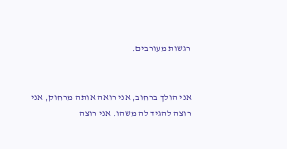רגשות מעורבים.


אני הולך ברחוב, אני רואה אותה מרחוק, אני רוצה להגיד לה משהו. אני רוצה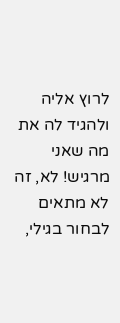לרוץ אליה ולהגיד לה את מה שאני מרגיש! לא, זה לא מתאים לבחור בגילי,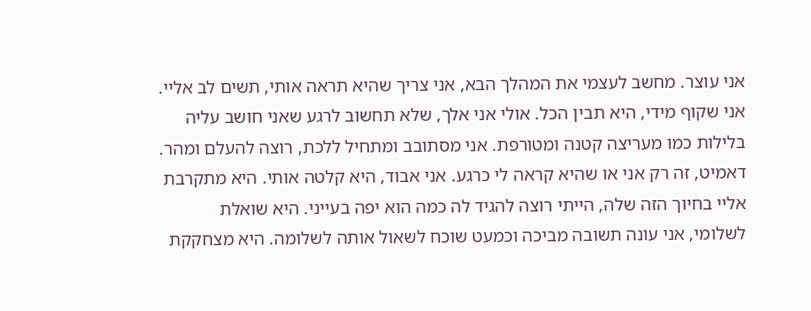אני עוצר. מחשב לעצמי את המהלך הבא, אני צריך שהיא תראה אותי, תשים לב אליי. אני שקוף מידי, היא תבין הכל. אולי אני אלך, שלא תחשוב לרגע שאני חושב עליה בלילות כמו מעריצה קטנה ומטורפת. אני מסתובב ומתחיל ללכת, רוצה להעלם ומהר. דאמיט, זה רק אני או שהיא קראה לי כרגע. אני אבוד, היא קלטה אותי. היא מתקרבת אליי בחיוך הזה שלה, הייתי רוצה להגיד לה כמה הוא יפה בעייני. היא שואלת לשלומי, אני עונה תשובה מביכה וכמעט שוכח לשאול אותה לשלומה. היא מצחקקת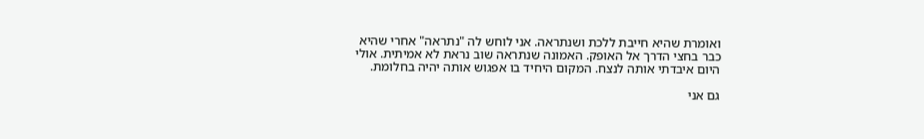ואומרת שהיא חייבת ללכת ושנתראה. אני לוחש לה "נתראה" אחרי שהיא כבר בחצי הדרך אל האופק. האמונה שנתראה שוב נראת לא אמיתית. אולי היום איבדתי אותה לנצח. המקום היחיד בו אפגוש אותה יהיה בחלומת.

גם אני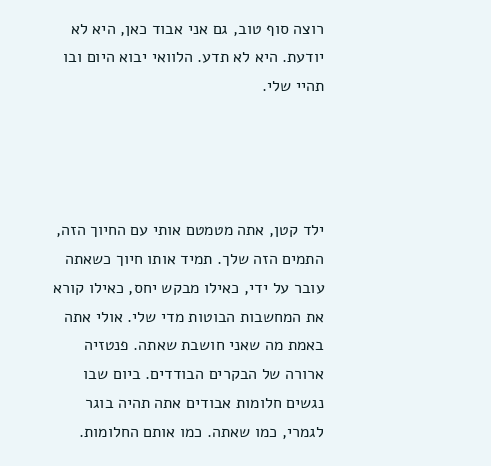רוצה סוף טוב, גם אני אבוד כאן, היא לא יודעת. היא לא תדע. הלוואי יבוא היום ובו תהיי שלי.




ילד קטן, אתה מטמטם אותי עם החיוך הזה, התמים הזה שלך. תמיד אותו חיוך כשאתה עובר על ידי, כאילו מבקש יחס, כאילו קורא את המחשבות הבוטות מדי שלי. אולי אתה באמת מה שאני חושבת שאתה. פנטזיה ארורה של הבקרים הבודדים. ביום שבו נגשים חלומות אבודים אתה תהיה בוגר לגמרי, כמו שאתה. כמו אותם החלומות.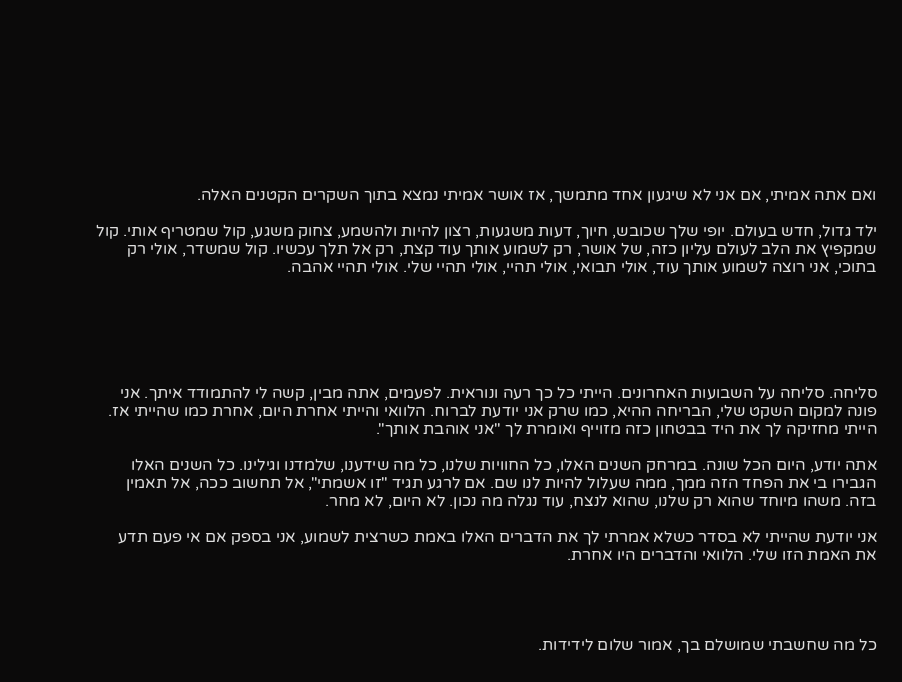ואם אתה אמיתי, אם אני לא שיגעון אחד מתמשך, אז אושר אמיתי נמצא בתוך השקרים הקטנים האלה.

ילד גדול, חדש בעולם. יופי שלך שכובש, חיוך, דעות משגעות, רצון להיות ולהשמע, צחוק משגע, קול שמטריף אותי. קול שמקפיץ את הלב לעולם עליון כזה, של אושר, רק לשמוע אותך עוד קצת, רק אל תלך עכשיו. קול שמשדר, אולי רק בתוכי, אני רוצה לשמוע אותך עוד, אולי תבואי, אולי תהיי, אולי תהיי שלי. אולי תהיי אהבה.






סליחה. סליחה על השבועות האחרונים. הייתי כל כך רעה ונוראית. לפעמים, אתה מבין, קשה לי להתמודד איתך. אני פונה למקום השקט שלי, הבריחה ההיא, כמו שרק אני יודעת לברוח. הלוואי והייתי אחרת היום, אחרת כמו שהייתי אז. הייתי מחזיקה לך את היד בבטחון כזה מזוייף ואומרת לך "אני אוהבת אותך".

אתה יודע, היום הכל שונה. במרחק השנים האלו, כל החוויות שלנו, כל מה שידענו, שלמדנו וגילינו. כל השנים האלו הגבירו בי את הפחד הזה ממך, ממה שעלול להיות לנו שם. אם לרגע תגיד "זו אשמתי", אל תחשוב ככה, אל תאמין בזה. משהו מיוחד שהוא רק שלנו, שהוא לנצח, עוד נגלה מה נכון. לא היום, לא מחר.

אני יודעת שהייתי לא בסדר כשלא אמרתי לך את הדברים האלו באמת כשרצית לשמוע, אני בספק אם אי פעם תדע את האמת הזו שלי. הלוואי והדברים היו אחרת.




כל מה שחשבתי שמושלם בך, אמור שלום לידידות.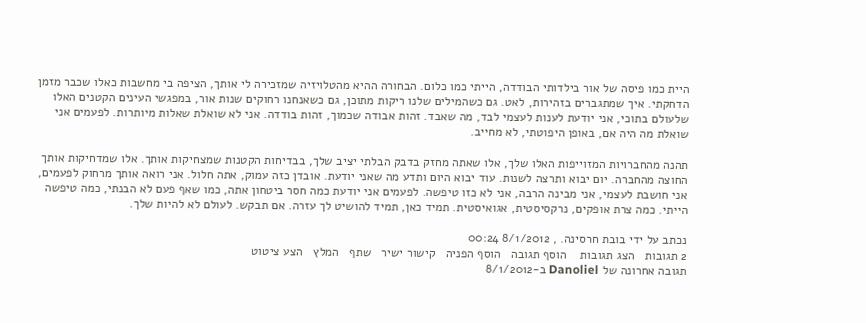היית כמו פיסה של אור בילדותי הבודדה, הייתי כמו כלום. הבחורה ההיא מהטלויזיה שמזכירה לי אותך, הציפה בי מחשבות כאלו שכבר מזמן הדחקתי. איך שמתגברים בזהירות, לאט. גם כשהמילים שלנו ריקות מתוכן, גם כשאנחנו רחוקים שנות אור, במפגשי העינים הקטנים האלו שלעולם בתוכי, אני יודעת לענות לעצמי לבד, מה שאבד. זהות אבודה שכמוך, זהות בודדה. אני לא שואלת שאלות מיותרות. לפעמים אני שואלת מה היה אם, באופן היפוטתי, לא מחייב.

תהנה מהחברויות המזוייפות האלו שלך, אלו שאתה מחזק בדבק הבלתי יציב שלך, בבדיחות הקטנות שמצחיקות אותך. אלו שמדחיקות אותך החוצה מהחברה. יום יבוא ותרצה לשנות. עוד יבוא היום ותדע מה שאני יודעת. אובדן כזה עמוק, אתה חלול. אני רואה אותך מרחוק לפעמים, אני חושבת לעצמי, אני מבינה הרבה, אני לא כזו טיפשה. לפעמים אני יודעת כמה חסר ביטחון אתה, כמו שאף פעם לא הבנתי, כמה טיפשה הייתי. כמה צרת אופקים, נרקסיסטית, אגואיסטית. תמיד כאן, תמיד להושיט לך עזרה. אם תבקש. לעולם לא להיות שלך.

נכתב על ידי בובת חרסינה. , 8/1/2012 00:24
2 תגובות   הצג תגובות    הוסף תגובה   הוסף הפניה   קישור ישיר   שתף   המלץ   הצע ציטוט
תגובה אחרונה של Danoliel ב-8/1/2012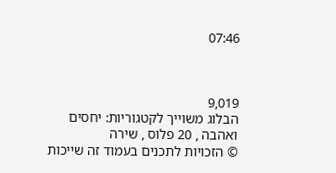07:46



9,019
הבלוג משוייך לקטגוריות: יחסים ואהבה , 20 פלוס , שירה
© הזכויות לתכנים בעמוד זה שייכות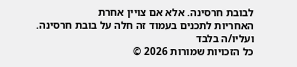לבובת חרסינה. אלא אם צויין אחרת
האחריות לתכנים בעמוד זה חלה על בובת חרסינה. ועליו/ה בלבד
כל הזכויות שמורות 2026 ©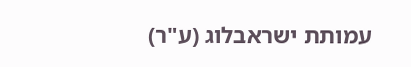עמותת ישראבלוג (ע"ר)